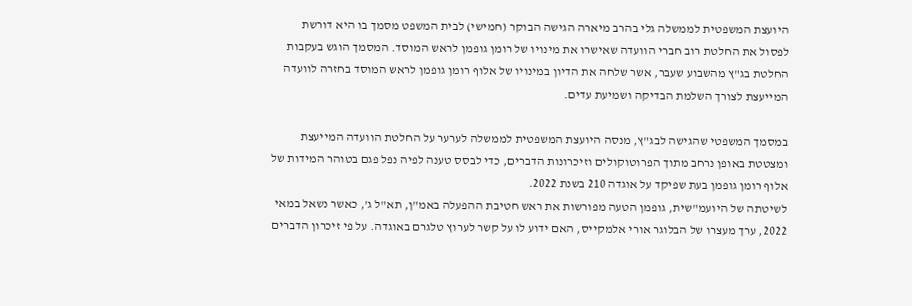היועצת המשפטית לממשלה גלי בהרב מיארה הגישה הבוקר (חמישי) לבית המשפט מסמך בו היא דורשת לפסול את החלטת רוב חברי הוועדה שאישרו את מינויו של רומן גופמן לראש המוסד. המסמך הוגש בעקבות החלטת בג"ץ מהשבוע שעבר, אשר שלחה את הדיון במינויו של אלוף רומן גופמן לראש המוסד בחזרה לוועדה המייעצת לצורך השלמת הבדיקה ושמיעת עדים.

במסמך המשפטי שהגישה לבג"ץ, מנסה היועצת המשפטית לממשלה לערער על החלטת הוועדה המייעצת ומצטטת באופן נרחב מתוך הפרוטוקולים וזיכרונות הדברים, כדי לבסס טענה לפיה נפל פגם בטוהר המידות של אלוף רומן גופמן בעת שפיקד על אוגדה 210 בשנת 2022.
לשיטתה של היועמ"שית, גופמן הטעה מפורשות את ראש חטיבת ההפעלה באמ"ן, תא"ל ג', כאשר נשאל במאי 2022, ערך מעצרו של הבלוגר אורי אלמקייס, האם ידוע לו על קשר לערוץ טלגרם באוגדה. על פי זיכרון הדברים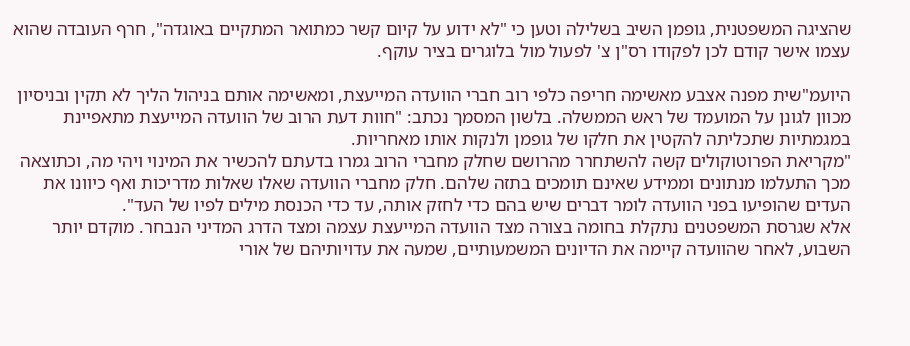שהציגה המשפטנית, גופמן השיב בשלילה וטען כי "לא ידוע על קיום קשר כמתואר המתקיים באוגדה", חרף העובדה שהוא עצמו אישר קודם לכן לפקודו רס"ן צ' לפעול מול בלוגרים בציר עוקף.

היועמ"שית מפנה אצבע מאשימה חריפה כלפי רוב חברי הוועדה המייעצת, ומאשימה אותם בניהול הליך לא תקין ובניסיון מכוון לגונן על המועמד של ראש הממשלה. בלשון המסמך נכתב: "חוות דעת הרוב של הוועדה המייעצת מתאפיינת במגמתיות שתכליתה להקטין את חלקו של גופמן ולנקות אותו מאחריות.
"מקריאת הפרוטוקולים קשה להשתחרר מהרושם שחלק מחברי הרוב גמרו בדעתם להכשיר את המינוי ויהי מה, וכתוצאה מכך התעלמו מנתונים וממידע שאינם תומכים בתזה שלהם. חלק מחברי הוועדה שאלו שאלות מדריכות ואף כיוונו את העדים שהופיעו בפני הוועדה לומר דברים שיש בהם כדי לחזק אותה, עד כדי הכנסת מילים לפיו של העד".
אלא שגרסת המשפטנים נתקלת בחומה בצורה מצד הוועדה המייעצת עצמה ומצד הדרג המדיני הנבחר. מוקדם יותר השבוע, לאחר שהוועדה קיימה את הדיונים המשמעותיים, שמעה את עדויותיהם של אורי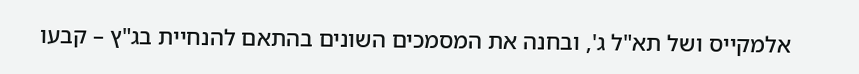אלמקייס ושל תא"ל ג', ובחנה את המסמכים השונים בהתאם להנחיית בג"ץ – קבעו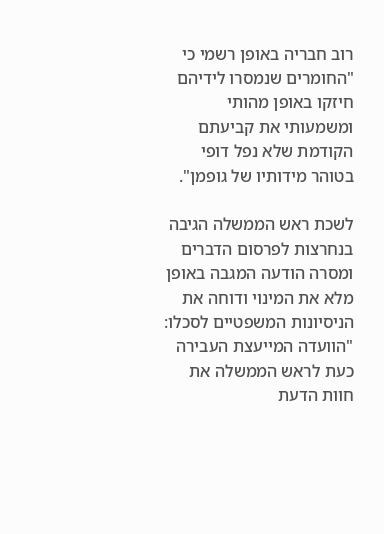רוב חבריה באופן רשמי כי "החומרים שנמסרו לידיהם חיזקו באופן מהותי ומשמעותי את קביעתם הקודמת שלא נפל דופי בטוהר מידותיו של גופמן".

לשכת ראש הממשלה הגיבה בנחרצות לפרסום הדברים ומסרה הודעה המגבה באופן מלא את המינוי ודוחה את הניסיונות המשפטיים לסכלו: "הוועדה המייעצת העבירה כעת לראש הממשלה את חוות הדעת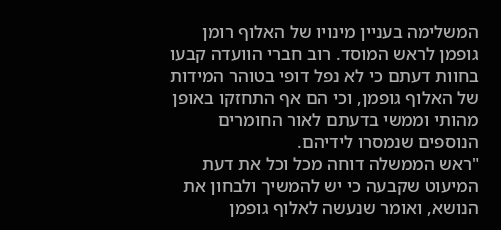המשלימה בעניין מינויו של האלוף רומן גופמן לראש המוסד. רוב חברי הוועדה קבעו בחוות דעתם כי לא נפל דופי בטוהר המידות של האלוף גופמן, וכי הם אף התחזקו באופן מהותי וממשי בדעתם לאור החומרים הנוספים שנמסרו לידיהם.
"ראש הממשלה דוחה מכל וכל את דעת המיעוט שקבעה כי יש להמשיך ולבחון את הנושא, ואומר שנעשה לאלוף גופמן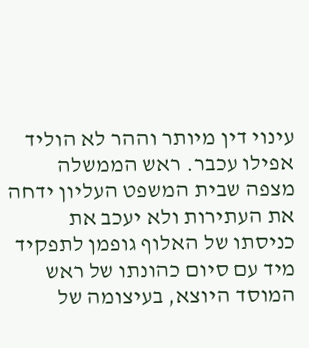עינוי דין מיותר וההר לא הוליד אפילו עכבר. ראש הממשלה מצפה שבית המשפט העליון ידחה את העתירות ולא יעכב את כניסתו של האלוף גופמן לתפקיד מיד עם סיום כהונתו של ראש המוסד היוצא, בעיצומה של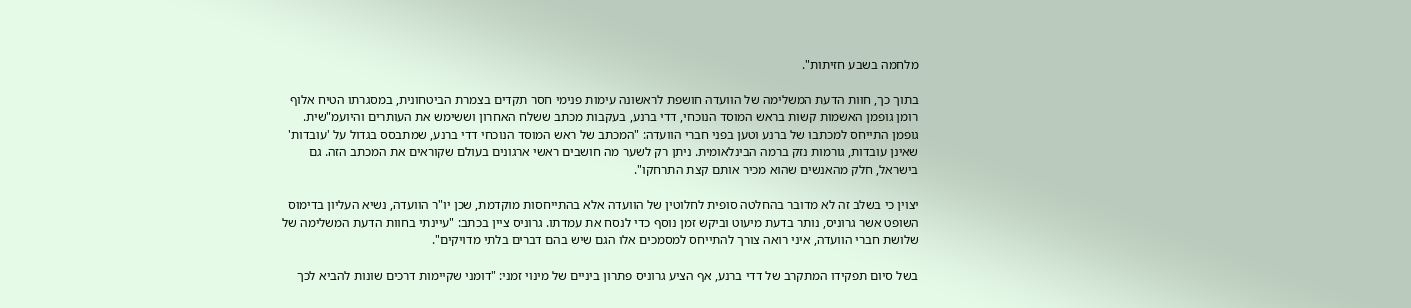מלחמה בשבע חזיתות".

בתוך כך, חוות הדעת המשלימה של הוועדה חושפת לראשונה עימות פנימי חסר תקדים בצמרת הביטחונית, במסגרתו הטיח אלוף רומן גופמן האשמות קשות בראש המוסד הנוכחי, דדי ברנע, בעקבות מכתב ששלח האחרון וששימש את העותרים והיועמ"שית.
גופמן התייחס למכתבו של ברנע וטען בפני חברי הוועדה: "המכתב של ראש המוסד הנוכחי דדי ברנע, שמתבסס בגדול על 'עובדות' שאינן עובדות, גורמות נזק ברמה הבינלאומית. ניתן רק לשער מה חושבים ראשי ארגונים בעולם שקוראים את המכתב הזה. גם בישראל, חלק מהאנשים שהוא מכיר אותם קצת התרחקו".

יצוין כי בשלב זה לא מדובר בהחלטה סופית לחלוטין של הוועדה אלא בהתייחסות מוקדמת, שכן יו"ר הוועדה, נשיא העליון בדימוס השופט אשר גרוניס, נותר בדעת מיעוט וביקש זמן נוסף כדי לנסח את עמדתו. גרוניס ציין בכתב: "עיינתי בחוות הדעת המשלימה של שלושת חברי הוועדה, איני רואה צורך להתייחס למסמכים אלו הגם שיש בהם דברים בלתי מדויקים".

בשל סיום תפקידו המתקרב של דדי ברנע, אף הציע גרוניס פתרון ביניים של מינוי זמני: "דומני שקיימות דרכים שונות להביא לכך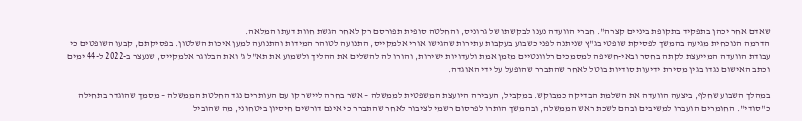שאדם אחר יכהן בתפקיד בתקופת ביניים קצרה". חברי הוועדה נענו לבקשתו של גרוניס, והחלטה סופית תפורסם רק לאחר הגשת חוות דעתו המלאה.
הדרמה הנוכחית מגיעה בהמשך לפסיקת שופטי בג"ץ שניתנה לפני כשבוע בעקבות עתירות שהגישו אורי אלמקייס, התנועה לטוהר המידות והתנועה למען איכות השלטון. בפסיקתם, קבעו השופטים כי עבודת הוועדה המייעצת לקתה בחסר ובאי-חשיפה למסמכים רלוונטיים מזמן אמת ולעדויות ישירות, והורו לה להשלים את ההליך ולשמוע את תא"ל ג' ואת הבלוגר אלמקייס, שנעצר ב-2022 ל-44 ימים וכתב האישום נגדו בגין מסירת ידיעות סודיות בוטל לאחר שהתברר שהופעל על ידי האוגדה.

במהלך השבוע שחלף, ביצעה הוועדה את השלמת הבדיקה כמבוקש. במקביל, העבירה היועצת המשפטית לממשלה – אשר בחרה ליישר קו עם העותרים נגד החלטת הממשלה – מסמך שהוגדר בתחילה כ"סודי". החומרים הועברו למשיבים ובהם לשכת ראש הממשלה, ובהמשך הותרו לפרסום רשמי לציבור לאחר שהתברר כי אינם דורשים חיסיון ביטחוני, מה שהוביל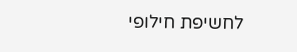לחשיפת חילופי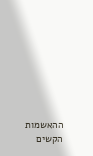ההאשמות הקשים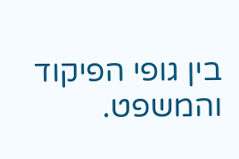בין גופי הפיקוד והמשפט.